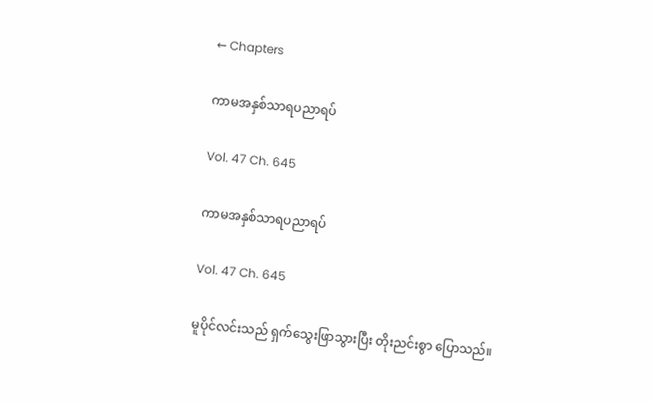← Chapters

ကာမအနှစ်သာရပညာရပ်

Vol. 47 Ch. 645

ကာမအနှစ်သာရပညာရပ်

Vol. 47 Ch. 645

မူပိုင်လင်းသည် ရှက်သွေးဖြာသွားပြီး တိုးညင်းစွာ ပြောသည်။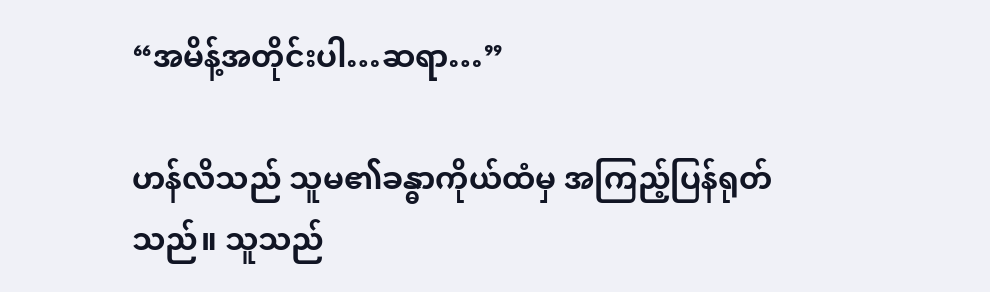“အမိန့်အတိုင်းပါ…ဆရာ…”

ဟန်လိသည် သူမ၏ခန္ဓာကိုယ်ထံမှ အကြည့်ပြန်ရုတ်သည်။ သူသည်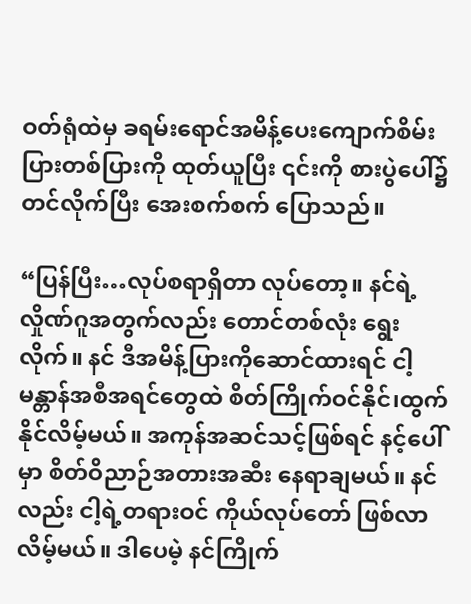ဝတ်ရုံထဲမှ ခရမ်းရောင်အမိန့်ပေးကျောက်စိမ်းပြားတစ်ပြားကို ထုတ်ယူပြီး ၎င်းကို စားပွဲပေါ်၌ တင်လိုက်ပြီး အေးစက်စက် ပြောသည်။

“ပြန်ပြီး…လုပ်စရာရှိတာ လုပ်တော့။ နင်ရဲ့လှိုဏ်ဂူအတွက်လည်း တောင်တစ်လုံး ရွေးလိုက်။ နင် ဒီအမိန့်ပြားကိုဆောင်ထားရင် ငါ့မန္တာန်အစီအရင်တွေထဲ စိတ်ကြိုက်ဝင်နိုင်၊ထွက်နိုင်လိမ့်မယ်။ အကုန်အဆင်သင့်ဖြစ်ရင် နင့်ပေါ်မှာ စိတ်ဝိညာဉ်အတားအဆီး နေရာချမယ်။ နင်လည်း ငါ့ရဲ့တရားဝင် ကိုယ်လုပ်တော် ဖြစ်လာလိမ့်မယ်။ ဒါပေမဲ့ နင်ကြိုက်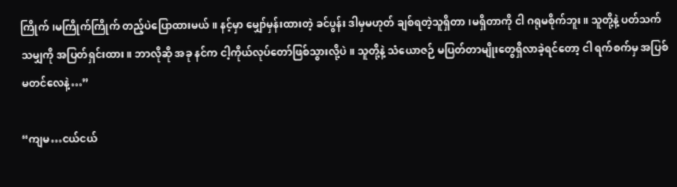ကြိုက်၊မကြိုက်ကြိုက် တည့်ပဲပြောထားမယ်။ နင့်မှာ မျှော်မှန်းထားတဲ့ ခင်ပွန်း ဒါမှမဟုတ် ချစ်ရတဲ့သူရှိတာ၊မရှိတာကို ငါ ဂရုမစိုက်ဘူး။ သူတို့နဲ့ ပတ်သက်သမျှကို အပြတ်ရှင်းထား။ ဘာလိုဆို အခု နင်က ငါ့ကိုယ်လုပ်တော်ဖြစ်သွားလို့ပဲ။ သူတို့နဲ့ သံယောဇဉ် မပြတ်တာမျိုးတွေရှိလာခဲ့ရင်တော့ ငါ ရက်စက်မှ အပြစ်မတင်လေနဲ့…”

“ကျမ…ငယ်ငယ်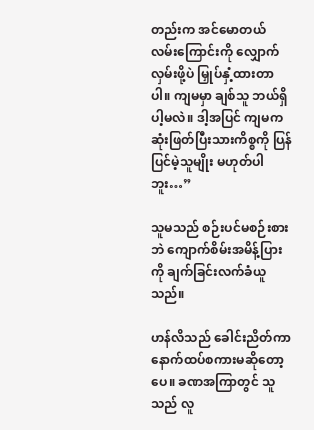တည်းက အင်မောတယ်လမ်းကြောင်းကို လျှောက်လှမ်းဖို့ပဲ မြှုပ်နှံ့ထားတာပါ။ ကျမမှာ ချစ်သူ ဘယ်ရှိပါ့မလဲ။ ဒါ့အပြင် ကျမက ဆုံးဖြတ်ပြီးသားကိစ္စကို ပြန်ပြင်မဲ့သူမျိုး မဟုတ်ပါဘူး…”

သူမသည် စဉ်းပင်မစဉ်းစားဘဲ ကျောက်စိမ်းအမိန့်ပြားကို ချက်ခြင်းလက်ခံယူသည်။

ဟန်လိသည် ခေါင်းညိတ်ကာ နောက်ထပ်စကားမဆိုတော့ပေ။ ခဏအကြာတွင် သူသည် လူ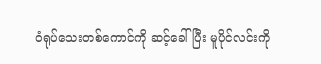ဝံရုပ်သေးတစ်ကောင်ကို ဆင့်ခေါ်ပြီး မူပိုင်လင်းကို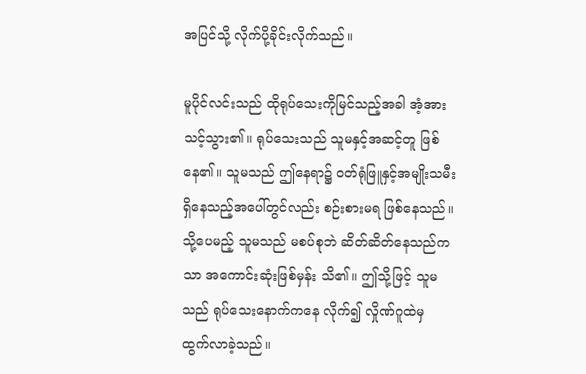အပြင်သို့ လိုက်ပို့ခိုင်းလိုက်သည်။

မူပိုင်လင်းသည် ထိုရုပ်သေးကိုမြင်သည့်အခါ အံ့အားသင့်သွား၏။ ရုပ်သေးသည် သူမနှင့်အဆင့်တူ ဖြစ်နေ၏။ သူမသည် ဤနေရာ၌ ဝတ်ရုံဖြူနှင့်အမျိုးသမီး ရှိနေသည့်အပေါ်တွင်လည်း စဉ်းစားမရ ဖြစ်နေသည်။ သို့ပေမည့် သူမသည် မစပ်စုဘဲ ဆိတ်ဆိတ်နေသည်ကသာ အကောင်းဆုံးဖြစ်မှန်း သိ၏။ ဤသို့ဖြင့် သူမသည် ရုပ်သေးနောက်ကနေ လိုက်၍ လှိုဏ်ဂူထဲမှ ထွက်လာခဲ့သည်။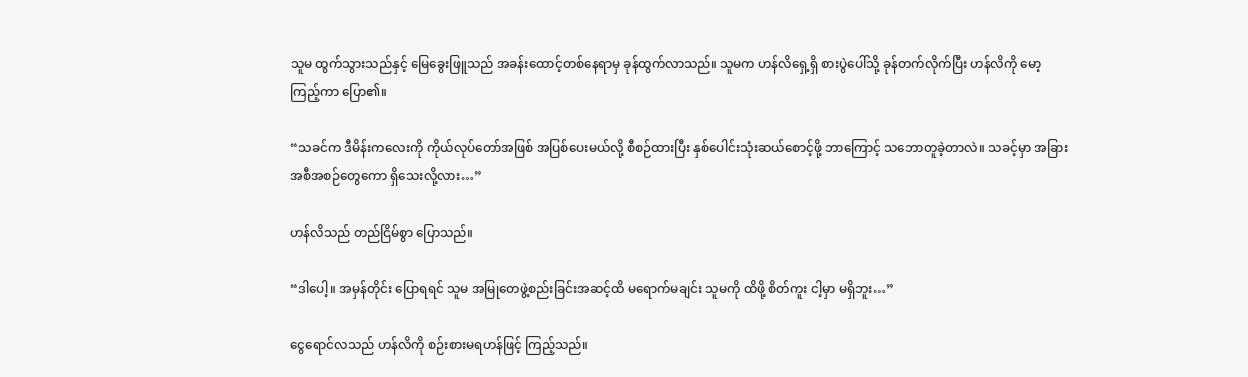သူမ ထွက်သွားသည်နှင့် မြေခွေးဖြူသည် အခန်းထောင့်တစ်နေရာမှ ခုန်ထွက်လာသည်။ သူမက ဟန်လိရှေ့ရှိ စားပွဲပေါ်သို့ ခုန်တက်လိုက်ပြီး ဟန်လိကို မော့ကြည့်ကာ ပြော၏။

“သခင်က ဒီမိန်းကလေးကို ကိုယ်လုပ်တော်အဖြစ် အပြစ်ပေးမယ်လို့ စီစဉ်ထားပြီး နှစ်ပေါင်းသုံးဆယ်စောင့်ဖို့ ဘာကြောင့် သဘောတူခဲ့တာလဲ။ သခင့်မှာ အခြားအစီအစဉ်တွေကော ရှိသေးလို့လား…”

ဟန်လိသည် တည်ငြိမ်စွာ ပြောသည်။

“ဒါပေါ့။ အမှန်တိုင်း ပြောရရင် သူမ အမြုတေဖွဲ့စည်းခြင်းအဆင့်ထိ မရောက်မချင်း သူမကို ထိဖို့ စိတ်ကူး ငါ့မှာ မရှိဘူး…”

ငွေရောင်လသည် ဟန်လိကို စဉ်းစားမရဟန်ဖြင့် ကြည့်သည်။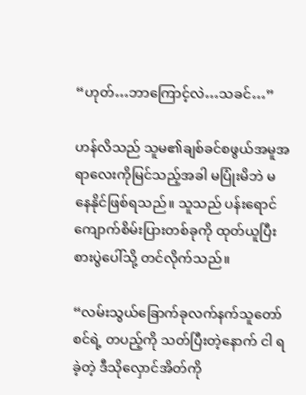“ဟုတ်…ဘာကြောင့်လဲ…သခင်…”

ဟန်လိသည် သူမ၏ချစ်ခင်စဖွယ်အမူအရာလေးကိုမြင်သည့်အခါ မပြုံးမိဘဲ မနေနိုင်ဖြစ်ရသည်။ သူသည် ပန်းရောင်ကျောက်စိမ်းပြားတစ်ခုကို ထုတ်ယူပြီး စားပွဲပေါ်သို့ တင်လိုက်သည်။

“လမ်းသွယ်ခြောက်ခုလက်နက်သူတော်စင်ရဲ့ တပည့်ကို သတ်ပြီးတဲ့နောက် ငါ ရခဲ့တဲ့ ဒီသိုလှောင်အိတ်ကို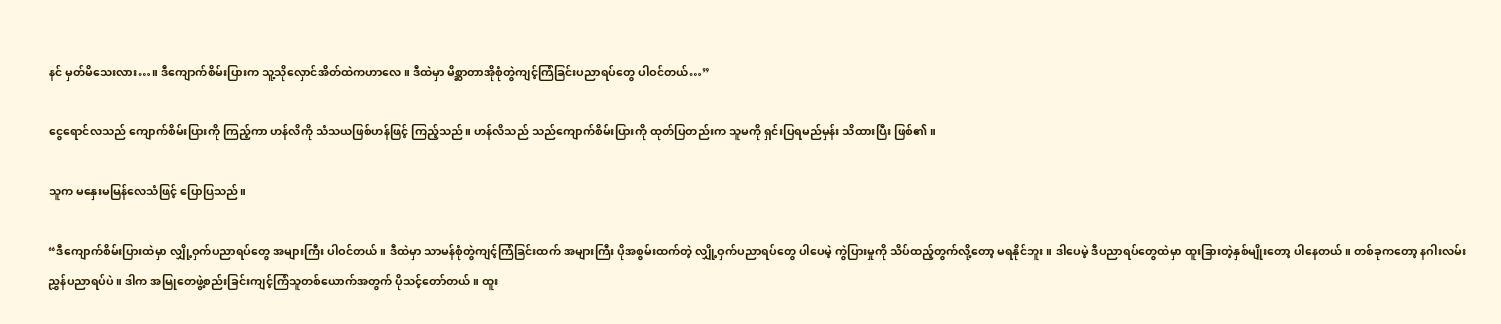နင် မှတ်မိသေးလား…။ ဒီကျောက်စိမ်းပြားက သူ့သိုလှောင်အိတ်ထဲကဟာလေ။ ဒီထဲမှာ မိစ္ဆာတာအိုစုံတွဲကျင့်ကြံခြင်းပညာရပ်တွေ ပါဝင်တယ်…”

ငွေရောင်လသည် ကျောက်စိမ်းပြားကို ကြည့်ကာ ဟန်လိကို သံသယဖြစ်ဟန်ဖြင့် ကြည့်သည်။ ဟန်လိသည် သည်ကျောက်စိမ်းပြားကို ထုတ်ပြတည်းက သူမကို ရှင်းပြရမည်မှန်း သိထားပြီး ဖြစ်၏။

သူက မနှေးမမြန်လေသံဖြင့် ပြောပြသည်။

“ဒီကျောက်စိမ်းပြားထဲမှာ လျှို့ဝှက်ပညာရပ်တွေ အများကြီး ပါဝင်တယ်။ ဒီထဲမှာ သာမန်စုံတွဲကျင့်ကြံခြင်းထက် အများကြီး ပိုအစွမ်းထက်တဲ့ လျှို့ဝှက်ပညာရပ်တွေ ပါပေမဲ့ ကွဲပြားမှုကို သိပ်ထည့်တွက်လို့တော့ မရနိုင်ဘူး။ ဒါပေမဲ့ ဒီပညာရပ်တွေထဲမှာ ထူးခြားတဲ့နှစ်မျိုးတော့ ပါနေတယ်။ တစ်ခုကတော့ နဂါးလမ်းညွှန်ပညာရပ်ပဲ။ ဒါက အမြုတေဖွဲ့စည်းခြင်းကျင့်ကြံသူတစ်ယောက်အတွက် ပိုသင့်တော်တယ်။ ထူး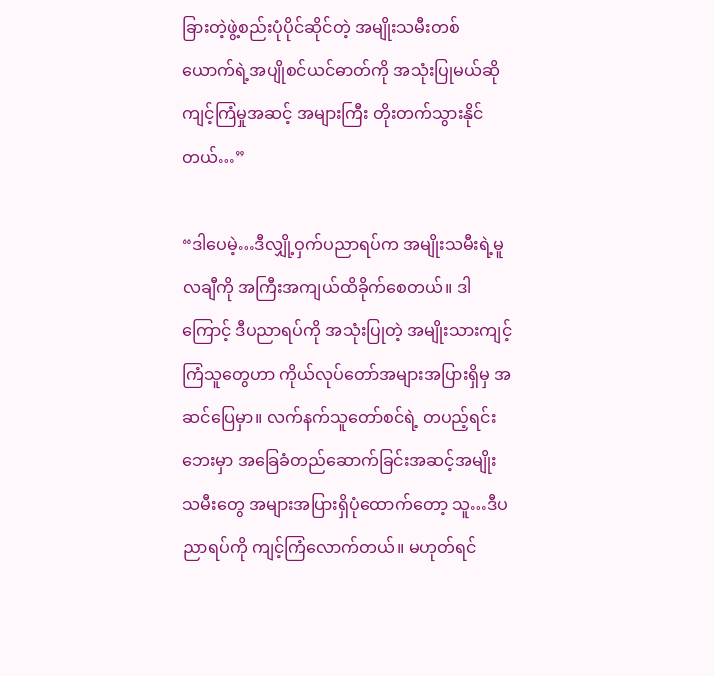ခြားတဲ့ဖွဲ့စည်းပုံပိုင်ဆိုင်တဲ့ အမျိုးသမီးတစ်ယောက်ရဲ့အပျိုစင်ယင်ဓာတ်ကို အသုံးပြုမယ်ဆို ကျင့်ကြံမှုအဆင့် အများကြီး တိုးတက်သွားနိုင်တယ်…”

“ဒါပေမဲ့…ဒီလျှို့ဝှက်ပညာရပ်က အမျိုးသမီးရဲ့မူလချီကို အကြီးအကျယ်ထိခိုက်စေတယ်။ ဒါကြောင့် ဒီပညာရပ်ကို အသုံးပြုတဲ့ အမျိုးသားကျင့်ကြံသူတွေဟာ ကိုယ်လုပ်တော်အများအပြားရှိမှ အဆင်ပြေမှာ။ လက်နက်သူတော်စင်ရဲ့ တပည့်ရင်းဘေးမှာ အခြေခံတည်ဆောက်ခြင်းအဆင့်အမျိုးသမီးတွေ အများအပြားရှိပုံထောက်တော့ သူ…ဒီပညာရပ်ကို ကျင့်ကြံလောက်တယ်။ မဟုတ်ရင်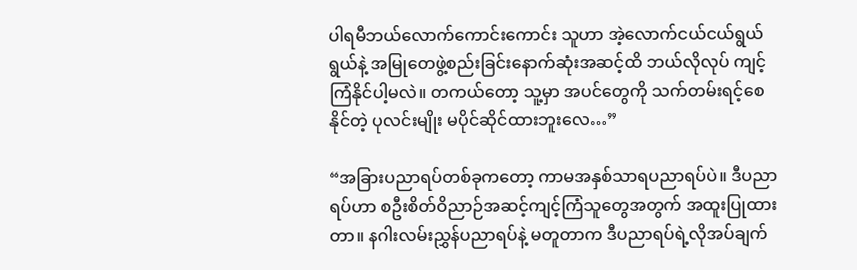ပါရမီဘယ်လောက်ကောင်းကောင်း သူဟာ အဲ့လောက်ငယ်ငယ်ရွယ်ရွယ်နဲ့ အမြုတေဖွဲ့စည်းခြင်းနောက်ဆုံးအဆင့်ထိ ဘယ်လိုလုပ် ကျင့်ကြံနိုင်ပါ့မလဲ။ တကယ်တော့ သူ့မှာ အပင်တွေကို သက်တမ်းရင့်စေနိုင်တဲ့ ပုလင်းမျိုး မပိုင်ဆိုင်ထားဘူးလေ…”

“အခြားပညာရပ်တစ်ခုကတော့ ကာမအနှစ်သာရပညာရပ်ပဲ။ ဒီပညာရပ်ဟာ စဦးစိတ်ဝိညာဉ်အဆင့်ကျင့်ကြံသူတွေအတွက် အထူးပြုထားတာ။ နဂါးလမ်းညွှန်ပညာရပ်နဲ့ မတူတာက ဒီပညာရပ်ရဲ့လိုအပ်ချက်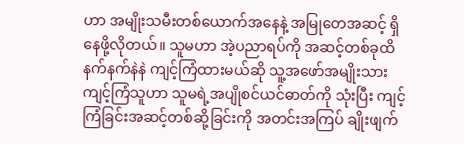ဟာ အမျိုးသမီးတစ်ယောက်အနေနဲ့ အမြုတေအဆင့် ရှိနေဖို့လိုတယ်။ သူမဟာ အဲ့ပညာရပ်ကို အဆင့်တစ်ခုထိ နက်နက်နဲနဲ ကျင့်ကြံထားမယ်ဆို သူ့အဖော်အမျိုးသားကျင့်ကြံသူဟာ သူမရဲ့အပျိုစင်ယင်ဓာတ်ကို သုံးပြီး ကျင့်ကြံခြင်းအဆင့်တစ်ဆို့ခြင်းကို အတင်းအကြပ် ချိုးဖျက်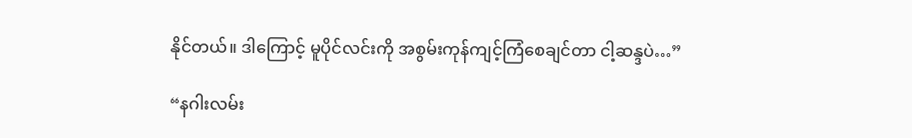နိုင်တယ်။ ဒါကြောင့် မူပိုင်လင်းကို အစွမ်းကုန်ကျင့်ကြံစေချင်တာ ငါ့ဆန္ဒပဲ…”

“နဂါးလမ်း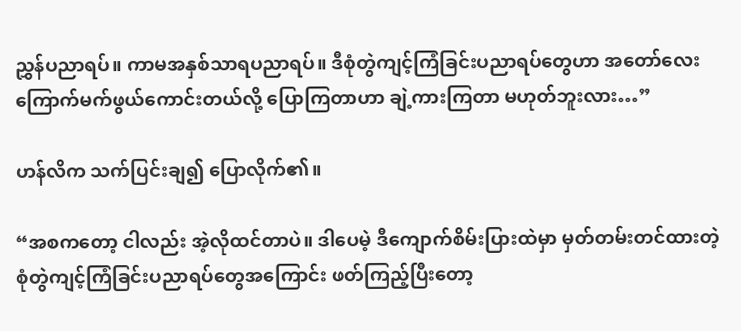ညွှန်ပညာရပ်။ ကာမအနှစ်သာရပညာရပ်။ ဒီစုံတွဲကျင့်ကြံခြင်းပညာရပ်တွေဟာ အတော်လေးကြောက်မက်ဖွယ်ကောင်းတယ်လို့ ပြောကြတာဟာ ချဲ့ကားကြတာ မဟုတ်ဘူးလား…”

ဟန်လိက သက်ပြင်းချ၍ ပြောလိုက်၏။

“အစကတော့ ငါလည်း အဲ့လိုထင်တာပဲ။ ဒါပေမဲ့ ဒီကျောက်စိမ်းပြားထဲမှာ မှတ်တမ်းတင်ထားတဲ့ စုံတွဲကျင့်ကြံခြင်းပညာရပ်တွေအကြောင်း ဖတ်ကြည့်ပြီးတော့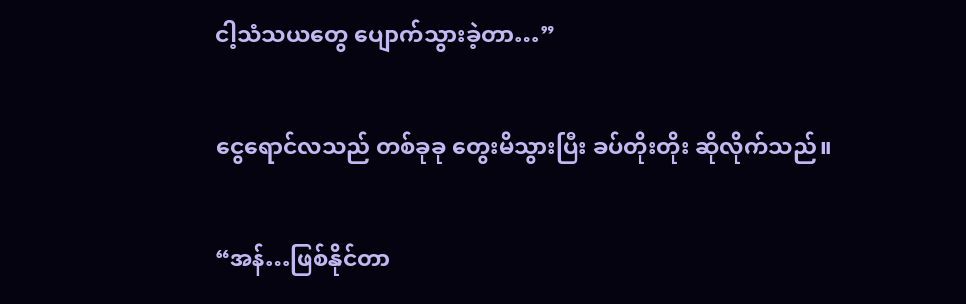ငါ့သံသယတွေ ပျောက်သွားခဲ့တာ…”

ငွေရောင်လသည် တစ်ခုခု တွေးမိသွားပြီး ခပ်တိုးတိုး ဆိုလိုက်သည်။

“အန်…ဖြစ်နိုင်တာ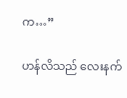က…”

ဟန်လိသည် လေးနက်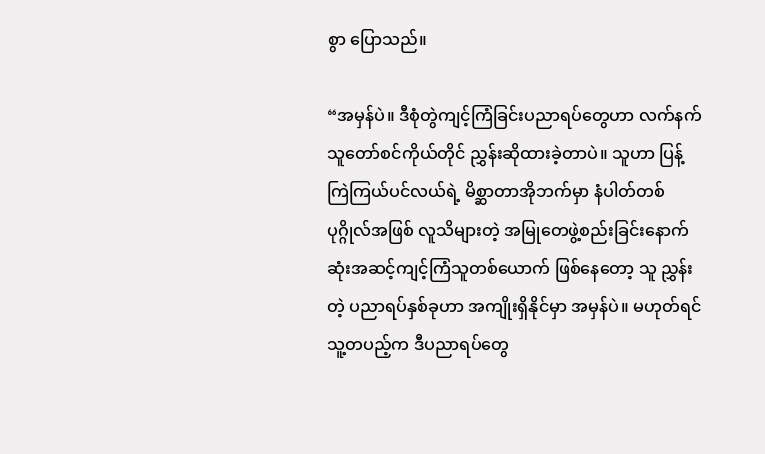စွာ ပြောသည်။

“အမှန်ပဲ။ ဒီစုံတွဲကျင့်ကြံခြင်းပညာရပ်တွေဟာ လက်နက်သူတော်စင်ကိုယ်တိုင် ညွှန်းဆိုထားခဲ့တာပဲ။ သူဟာ ပြန့်ကြဲကြယ်ပင်လယ်ရဲ့ မိစ္ဆာတာအိုဘက်မှာ နံပါတ်တစ်ပုဂ္ဂိုလ်အဖြစ် လူသိများတဲ့ အမြုတေဖွဲ့စည်းခြင်းနောက်ဆုံးအဆင့်ကျင့်ကြံသူတစ်ယောက် ဖြစ်နေတော့ သူ ညွှန်းတဲ့ ပညာရပ်နှစ်ခုဟာ အကျိုးရှိနိုင်မှာ အမှန်ပဲ။ မဟုတ်ရင် သူ့တပည့်က ဒီပညာရပ်တွေ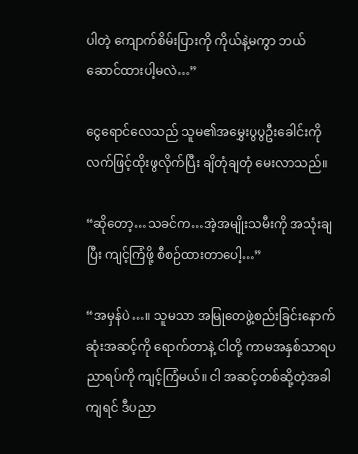ပါတဲ့ ကျောက်စိမ်းပြားကို ကိုယ်နဲ့မကွာ ဘယ်ဆောင်ထားပါ့မလဲ…”

ငွေရောင်လေသည် သူမ၏အမွှေးပွပွဦးခေါင်းကို လက်ဖြင့်ထိုးဖွလိုက်ပြီး ချိတုံချတုံ မေးလာသည်။

“ဆိုတော့…သခင်က…အဲ့အမျိုးသမီးကို အသုံးချပြီး ကျင့်ကြံဖို့ စီစဉ်ထားတာပေါ့…”

“အမှန်ပဲ…။ သူမသာ အမြုတေဖွဲ့စည်းခြင်းနောက်ဆုံးအဆင့်ကို ရောက်တာနဲ့ ငါတို့ ကာမအနှစ်သာရပညာရပ်ကို ကျင့်ကြံမယ်။ ငါ အဆင့်တစ်ဆို့တဲ့အခါကျရင် ဒီပညာ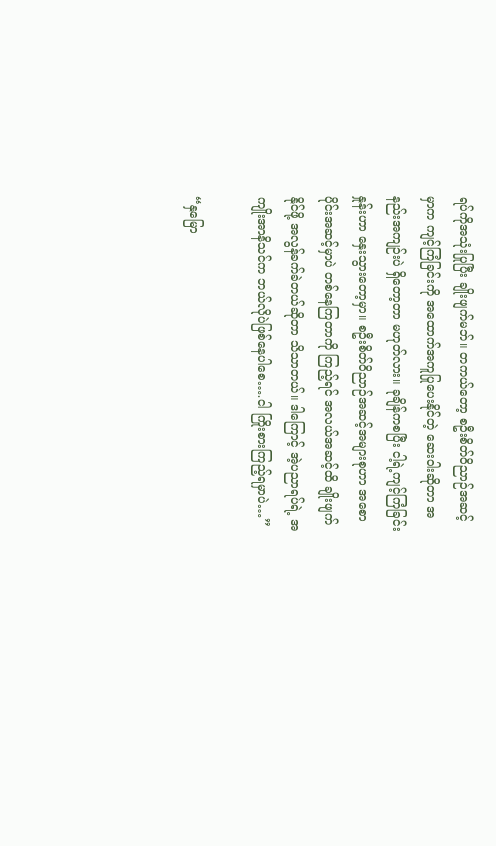ရပ်ကိုအသုံးပြုပြီး ချိုးဖျက်မဘ်။ တကယ်တော့ စဦးစိတ်ဝိညာဉ်အဆင့်မှာက ကျင့်ကြံခြင်းကို အထောက်အကူပြုပေးနိုင်တဲ့ ဆေးဝါးဆိုတာ အနည်းအကျဉ်းပဲ ရှိတော့တာ မဟုတ်လား။ ခုချိန်ကစပြီး ငါ့ရဲ့ကျင့်ကြံခြင်းနှုန်းဟာ နှေးသွားတော့မှာ။ စဦးစိတ်ဝိညာဉ်အဆင့်အများစုဟာ အစောပိုင်းအဆင့်မှာပဲ တစ်နေကြတာကို ကြည့်ရင် အလယ်အဆင့်ထိ ချိုးဖျက်နိုင်ဖို့ အလွန်ခက်ခဲတယ်ဆိုတာ သိသာတယ်။ ဒါကြောင့် အဲ့ပညာရပ်ရဲ့ အကျိုးအာနိသင်က ဘယ်လိုပဲဖြစ်နေပါစေ….ငါ ကြိုးစားကြည့်ရမှာပဲ…”

“နှမြော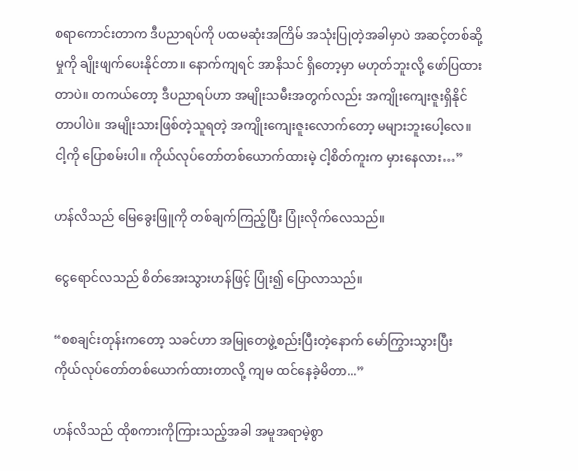စရာကောင်းတာက ဒီပညာရပ်ကို ပထမဆုံးအကြိမ် အသုံးပြုတဲ့အခါမှာပဲ အဆင့်တစ်ဆို့မှုကို ချိုးဖျက်ပေးနိုင်တာ။ နောက်ကျရင် အာနိသင် ရှိတော့မှာ မဟုတ်ဘူးလို့ ဖော်ပြထားတာပဲ။ တကယ်တော့ ဒီပညာရပ်ဟာ အမျိုးသမီးအတွက်လည်း အကျိုးကျေးဇူးရှိနိုင်တာပါပဲ။ အမျိုးသားဖြစ်တဲ့သူရတဲ့ အကျိုးကျေးဇူးလောက်တော့ မများဘူးပေါ့လေ။ ငါ့ကို ပြောစမ်းပါ။ ကိုယ်လုပ်တော်တစ်ယောက်ထားမဲ့ ငါ့စိတ်ကူးက မှားနေလား…”

ဟန်လိသည် မြေခွေးဖြူကို တစ်ချက်ကြည့်ပြီး ပြုံးလိုက်လေသည်။

ငွေရောင်လသည် စိတ်အေးသွားဟန်ဖြင့် ပြုံး၍ ပြောလာသည်။

“စစချင်းတုန်းကတော့ သခင်ဟာ အမြုတေဖွဲ့စည်းပြီးတဲ့နောက် မော်ကြွားသွားပြီး ကိုယ်လုပ်တော်တစ်ယောက်ထားတာလို့ ကျမ ထင်နေခဲ့မိတာ...”

ဟန်လိသည် ထိုစကားကိုကြားသည့်အခါ အမူအရာမဲ့စွာ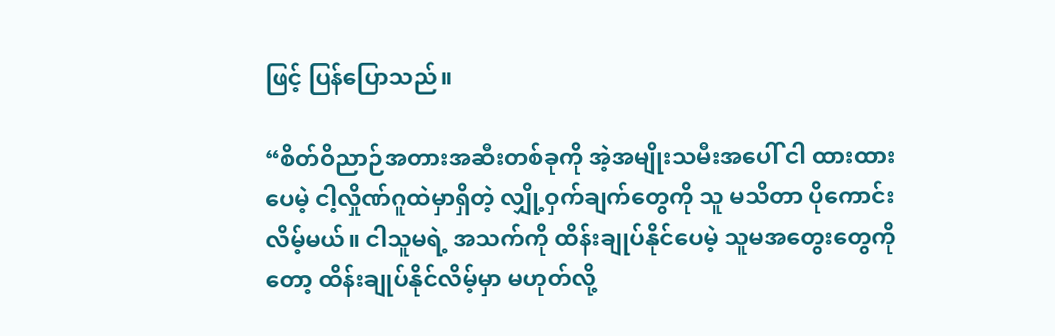ဖြင့် ပြန်ပြောသည်။

“စိတ်ဝိညာဉ်အတားအဆီးတစ်ခုကို အဲ့အမျိုးသမီးအပေါ် ငါ ထားထားပေမဲ့ ငါ့လှိုဏ်ဂူထဲမှာရှိတဲ့ လျှို့ဝှက်ချက်တွေကို သူ မသိတာ ပိုကောင်းလိမ့်မယ်။ ငါသူမရဲ့ အသက်ကို ထိန်းချုပ်နိုင်ပေမဲ့ သူမအတွေးတွေကိုတော့ ထိန်းချုပ်နိုင်လိမ့်မှာ မဟုတ်လို့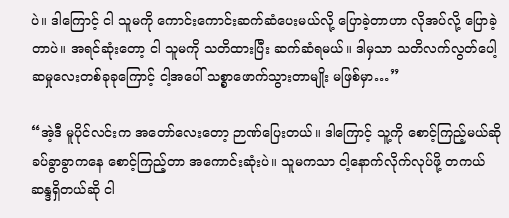ပဲ။ ဒါကြောင့် ငါ သူမကို ကောင်းကောင်းဆက်ဆံပေးမယ်လို့ ပြောခဲ့တာဟာ လိုအပ်လို့ ပြောခဲ့တာပဲ။ အရင်ဆုံးတော့ ငါ သူမကို သတိထားပြီး ဆက်ဆံရမယ်။ ဒါမှသာ သတိလက်လွတ်ပေါ့ဆမှုလေးတစ်ခုခုကြောင့် ငါ့အပေါ် သစ္စာဖောက်သွားတာမျိုး မဖြစ်မှာ…”

“အဲ့ဒီ မူပိုင်လင်းက အတော်လေးတော့ ဉာဏ်ပြေးတယ်။ ဒါကြောင့် သူ့ကို စောင့်ကြည့်မယ်ဆို ခပ်ခွာခွာကနေ စောင့်ကြည့်တာ အကောင်းဆုံးပဲ။ သူမကသာ ငါ့နောက်လိုက်လုပ်ဖို့ တကယ်ဆန္ဒရှိတယ်ဆို ငါ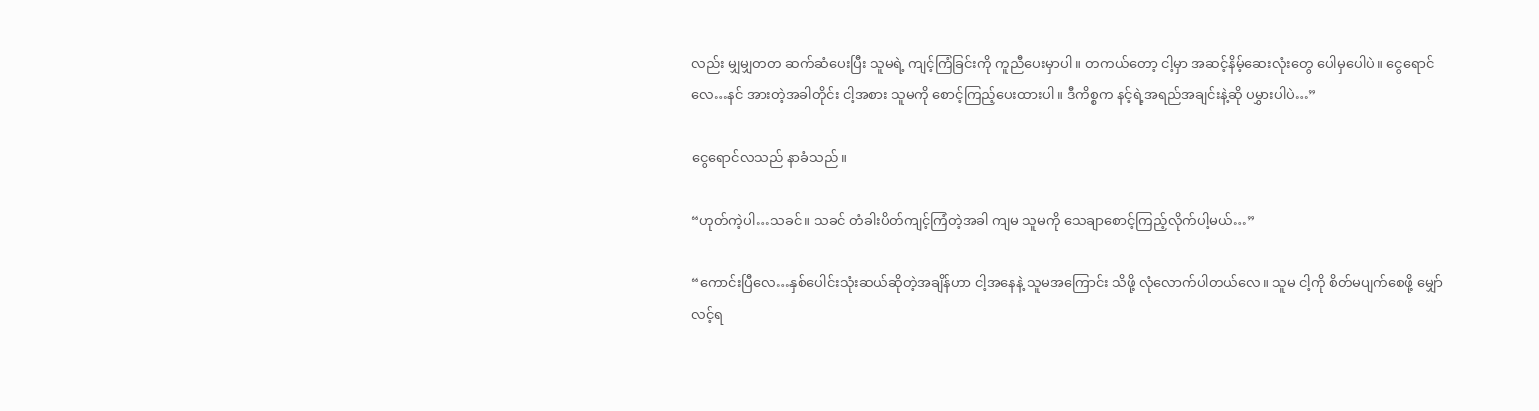လည်း မျှမျှတတ ဆက်ဆံပေးပြီး သူမရဲ့ ကျင့်ကြံခြင်းကို ကူညီပေးမှာပါ။ တကယ်တော့ ငါ့မှာ အဆင့်နိမ့်ဆေးလုံးတွေ ပေါမှပေါပဲ။ ငွေရောင်လေ…နင် အားတဲ့အခါတိုင်း ငါ့အစား သူမကို စောင့်ကြည့်ပေးထားပါ။ ဒီကိစ္စက နင့်ရဲ့အရည်အချင်းနဲ့ဆို ပမွှားပါပဲ…”

ငွေရောင်လသည် နာခံသည်။

“ဟုတ်ကဲ့ပါ…သခင်။ သခင် တံခါးပိတ်ကျင့်ကြံတဲ့အခါ ကျမ သူမကို သေချာစောင့်ကြည့်လိုက်ပါ့မယ်…”

“ကောင်းပြီလေ…နှစ်ပေါင်းသုံးဆယ်ဆိုတဲ့အချိန်ဟာ ငါ့အနေနဲ့ သူမအကြောင်း သိဖို့ လုံလောက်ပါတယ်လေ။ သူမ ငါ့ကို စိတ်မပျက်စေဖို့ မျှော်လင့်ရ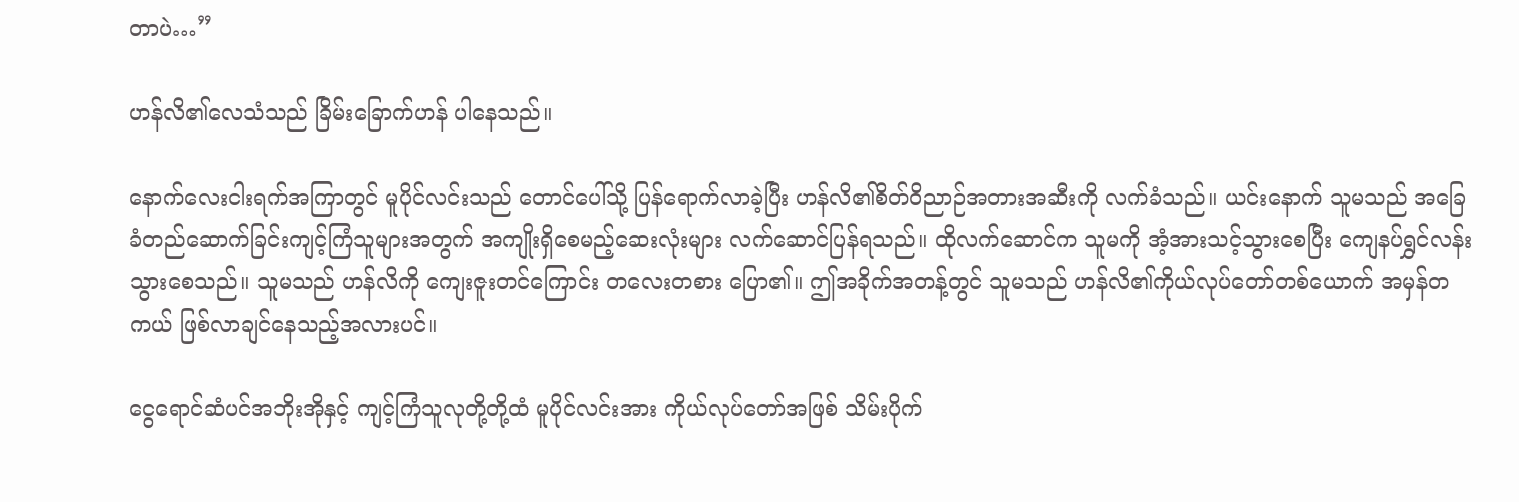တာပဲ…”

ဟန်လိ၏လေသံသည် ခြိမ်းခြောက်ဟန် ပါနေသည်။

နောက်လေးငါးရက်အကြာတွင် မူပိုင်လင်းသည် တောင်ပေါ်သို့ ပြန်ရောက်လာခဲ့ပြီး ဟန်လိ၏စိတ်ဝိညာဉ်အတားအဆီးကို လက်ခံသည်။ ယင်းနောက် သူမသည် အခြေခံတည်ဆောက်ခြင်းကျင့်ကြံသူများအတွက် အကျိုးရှိစေမည့်ဆေးလုံးများ လက်ဆောင်ပြန်ရသည်။ ထိုလက်ဆောင်က သူမကို အံ့အားသင့်သွားစေပြီး ကျေနပ်ရွှင်လန်းသွားစေသည်။ သူမသည် ဟန်လိကို ကျေးဇူးတင်ကြောင်း တလေးတစား ပြော၏။ ဤအခိုက်အတန့်တွင် သူမသည် ဟန်လိ၏ကိုယ်လုပ်တော်တစ်ယောက် အမှန်တကယ် ဖြစ်လာချင်နေသည့်အလားပင်။

ငွေရောင်ဆံပင်အဘိုးအိုနှင့် ကျင့်ကြံသူလုတို့တို့ထံ မူပိုင်လင်းအား ကိုယ်လုပ်တော်အဖြစ် သိမ်းပိုက်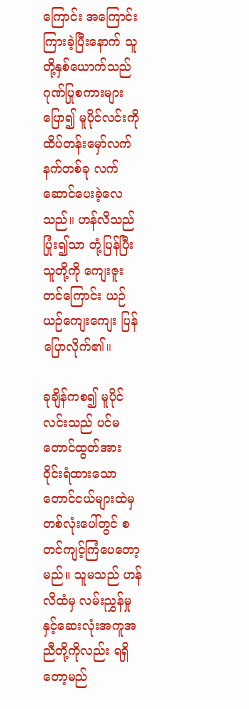ကြောင်း အကြောင်းကြားခဲ့ပြီးနောက် သူတို့နှစ်ယောက်သည် ဂုဏ်ပြုစကားများ ပြော၍ မူပိုင်လင်းကို ထိပ်တန်းမှော်လက်နက်တစ်ခု လက်ဆောင်ပေးခဲ့လေသည်။ ဟန်လိသည် ပြုံး၍သာ တုံ့ပြန်ပြီး သူတို့ကို ကျေးဇူးတင်ကြောင်း ယဉ်ယဉ်ကျေးကျေး ပြန်ပြောလိုက်၏။

ခုချိန်ကစ၍ မူပိုင်လင်းသည် ပင်မတောင်ထွတ်အား ဝိုင်းရံထားသော တောင်ငယ်များထဲမှတစ်လုံးပေါ်တွင် စတင်ကျင့်ကြံပေတော့မည်။ သူမသည် ဟန်လိထံမှ လမ်းညွှန်မှုနှင့်ဆေးလုံးအကူအညီတို့ကိုလည်း ရရှိတော့မည်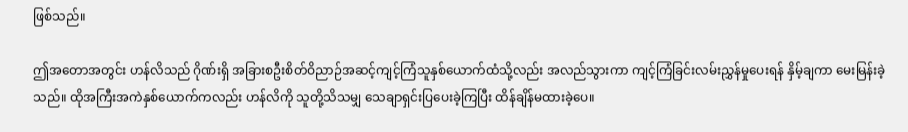ဖြစ်သည်။

ဤအတောအတွင်း ဟန်လိသည် ဂိုဏ်းရှိ အခြားစဦးစိတ်ဝိညာဉ်အဆင့်ကျင့်ကြံသူနှစ်ယောက်ထံသို့လည်း အလည်သွားကာ ကျင့်ကြံခြင်းလမ်းညွှန်မှုပေးရန် နှိမ့်ချကာ မေးမြန်းခဲ့သည်။ ထိုအကြီးအကဲနှစ်ယောက်ကလည်း ဟန်လိကို သူတို့သိသမျှ သေချာရှင်းပြပေးခဲ့ကြပြီး ထိန်ချိန်မထားခဲ့ပေ။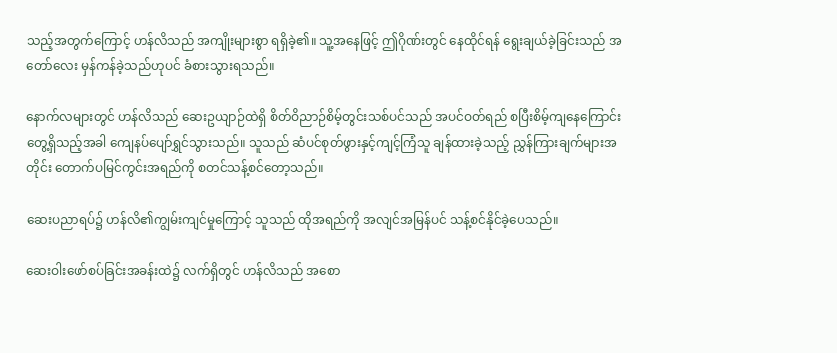သည့်အတွက်ကြောင့် ဟန်လိသည် အကျိုးများစွာ ရရှိခဲ့၏။ သူ့အနေဖြင့် ဤဂိုဏ်းတွင် နေထိုင်ရန် ရွေးချယ်ခဲ့ခြင်းသည် အတော်လေး မှန်ကန်ခဲ့သည်ဟုပင် ခံစားသွားရသည်။

နောက်လများတွင် ဟန်လိသည် ဆေးဥယျာဉ်ထဲရှိ စိတ်ဝိညာဉ်စိမ့်တွင်းသစ်ပင်သည် အပင်ဝတ်ရည် စပြီးစိမ့်ကျနေကြောင်း တွေ့ရှိသည့်အခါ ကျေနပ်ပျော်ရွှင်သွားသည်။ သူသည် ဆံပင်စုတ်ဖွားနှင့်ကျင့်ကြံသူ ချန်ထားခဲ့သည့် ညွှန်ကြားချက်များအတိုင်း တောက်ပမြင်ကွင်းအရည်ကို စတင်သန့်စင်တော့သည်။

ဆေးပညာရပ်၌ ဟန်လိ၏ကျွမ်းကျင်မှုကြောင့် သူသည် ထိုအရည်ကို အလျင်အမြန်ပင် သန့်စင်နိုင်ခဲ့ပေသည်။

ဆေးဝါးဖော်စပ်ခြင်းအခန်းထဲ၌ လက်ရှိတွင် ဟန်လိသည် အစော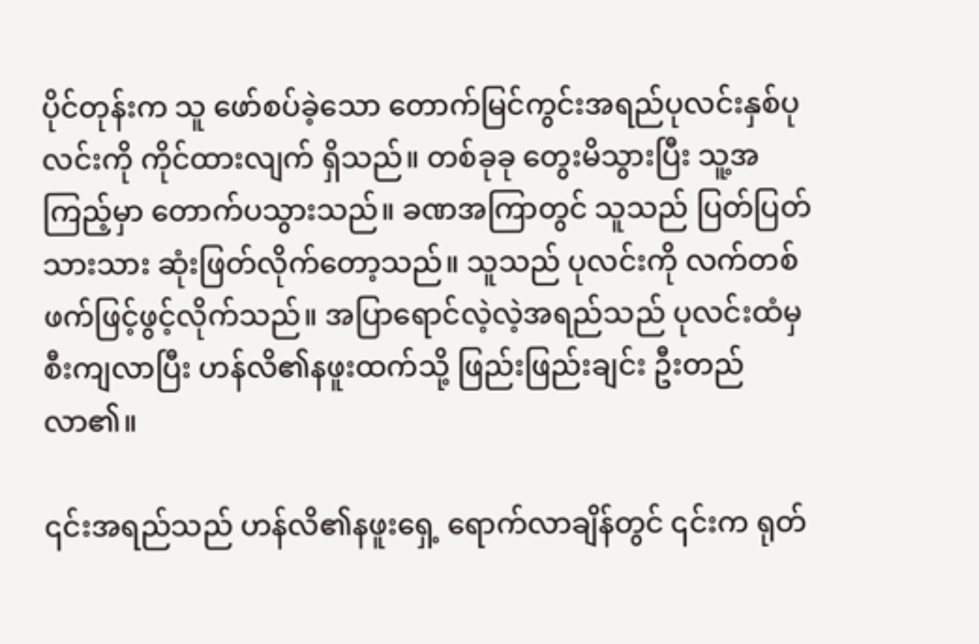ပိုင်တုန်းက သူ ဖော်စပ်ခဲ့သော တောက်မြင်ကွင်းအရည်ပုလင်းနှစ်ပုလင်းကို ကိုင်ထားလျက် ရှိသည်။ တစ်ခုခု တွေးမိသွားပြီး သူ့အကြည့်မှာ တောက်ပသွားသည်။ ခဏအကြာတွင် သူသည် ပြတ်ပြတ်သားသား ဆုံးဖြတ်လိုက်တော့သည်။ သူသည် ပုလင်းကို လက်တစ်ဖက်ဖြင့်ဖွင့်လိုက်သည်။ အပြာရောင်လဲ့လဲ့အရည်သည် ပုလင်းထံမှ စီးကျလာပြီး ဟန်လိ၏နဖူးထက်သို့ ဖြည်းဖြည်းချင်း ဦးတည်လာ၏။

၎င်းအရည်သည် ဟန်လိ၏နဖူးရှေ့ ရောက်လာချိန်တွင် ၎င်းက ရုတ်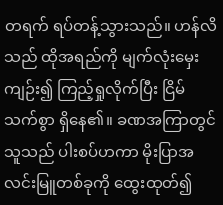တရက် ရပ်တန့်သွားသည်။ ဟန်လိသည် ထိုအရည်ကို မျက်လုံးမှေးကျဉ်း၍ ကြည့်ရှုလိုက်ပြီး ငြိမ်သက်စွာ ရှိနေ၏။ ခဏအကြာတွင် သူသည် ပါးစပ်ဟကာ မိုးပြာအလင်းမြူတစ်ခုကို ထွေးထုတ်၍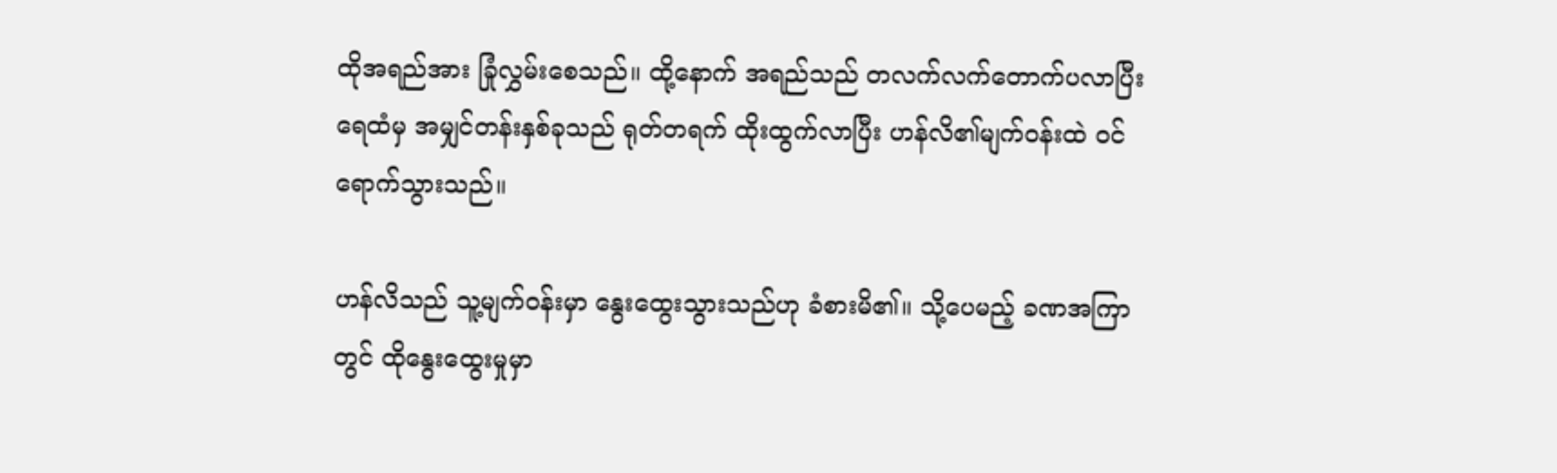ထိုအရည်အား ခြုံလွှမ်းစေသည်။ ထို့နောက် အရည်သည် တလက်လက်တောက်ပလာပြီး ရေထံမှ အမျှင်တန်းနှစ်ခုသည် ရုတ်တရက် ထိုးထွက်လာပြီး ဟန်လိ၏မျက်ဝန်းထဲ ဝင်ရောက်သွားသည်။

ဟန်လိသည် သူ့မျက်ဝန်းမှာ နွေးထွေးသွားသည်ဟု ခံစားမိ၏။ သို့ပေမည့် ခဏအကြာတွင် ထိုနွေးထွေးမှုမှာ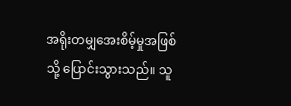အရိုးတမျှအေးစိမ့်မှုအဖြစ်သို့ ပြောင်းသွားသည်။ သူ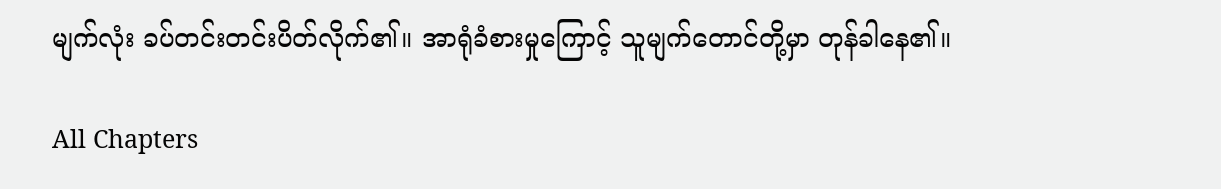မျက်လုံး ခပ်တင်းတင်းပိတ်လိုက်၏။ အာရုံခံစားမှုကြောင့် သူမျက်တောင်တို့မှာ တုန်ခါနေ၏။

All Chapters